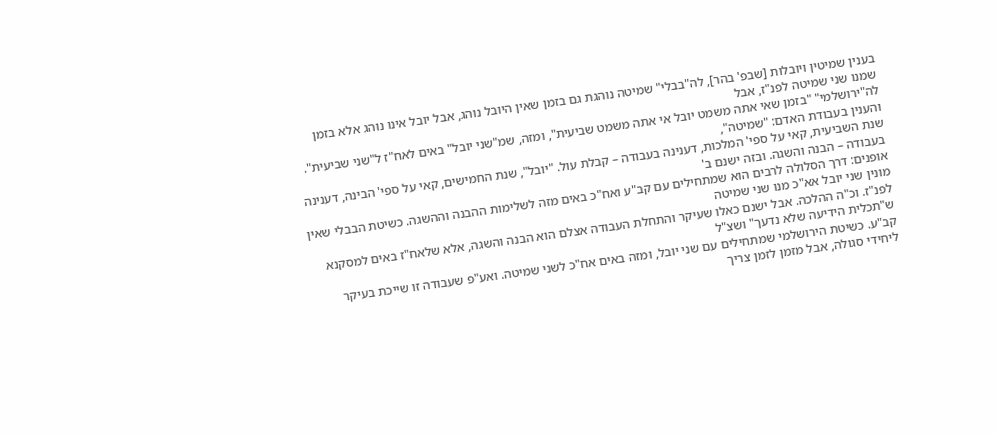בענין שמיטין ויובלות [שבפ' בהר], לה"בבלי" שמיטה נוהגת גם בזמן שאין היובל נוהג, אבל יובל אינו נוהג אלא בזמן שמנו שני שמיטה לפנ"ז, אבל
לה"ירושלמי" "בזמן שאי אתה משמט יובל אי אתה משמט שביעית", ומזה, שמ"שני יובל" באים לאח"ז ל"שני שביעית". והענין בעבודת האדם: "שמיטה",
שנת השביעית, קאי על ספי' המלכות, דענינה בעבודה – קבלת עול. "יובל", שנת החמישים, קאי על ספי' הבינה, דענינה בעבודה – הבנה והשגה. ובזה ישנם ב'
אופנים: דרך הסלולה לרבים הוא שמתחילים עם קב"ע ואח"כ באים מזה לשלימות ההבנה וההשגה. כשיטת הבבלי שאין מונין שני יובל אא"כ מנו שני שמיטה
לפנ"ז. וכ"ה ההלכה. אבל ישנם כאלו שעיקר והתחלת העבודה אצלם הוא הבנה והשגה, אלא שלאח"ז באים למסקנא ש"תכלית הידיעה שלא נדעך" ושצ"ל
קב"ע. כשיטת הירושלמי שמתחילים עם שני יובל, ומזה באים אח"כ לשני שמיטה. ואע"פ שעבודה זו שייכת בעיקר ליחידי סגולה, אבל מזמן לזמן צריך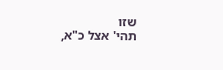שזו
תהי' אצל כ"א,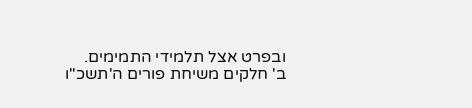ובפרט אצל תלמידי התמימים.
ב' חלקים משיחת פורים ה'תשכ"ו